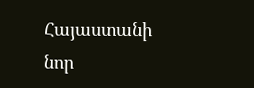Հայաստանի նոր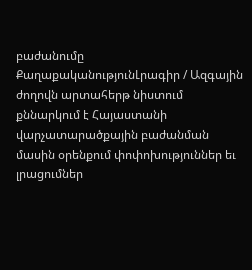բաժանումը
ՔաղաքականությունԼրագիր / Ազգային ժողովն արտահերթ նիստում քննարկում է Հայաստանի վարչատարածքային բաժանման մասին օրենքում փոփոխություններ եւ լրացումներ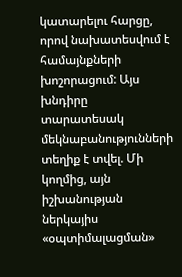կատարելու հարցը, որով նախատեսվում է համայնքների խոշորացում: Այս խնդիրը տարատեսակ մեկնաբանությունների տեղիք է տվել. Մի կողմից, այն իշխանության ներկայիս «օպտիմալացման»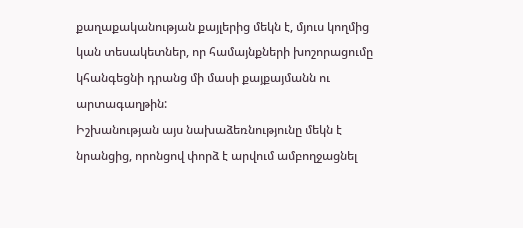քաղաքականության քայլերից մեկն է, մյուս կողմից կան տեսակետներ, որ համայնքների խոշորացումը կհանգեցնի դրանց մի մասի քայքայմանն ու արտագաղթին:
Իշխանության այս նախաձեռնությունը մեկն է նրանցից, որոնցով փորձ է արվում ամբողջացնել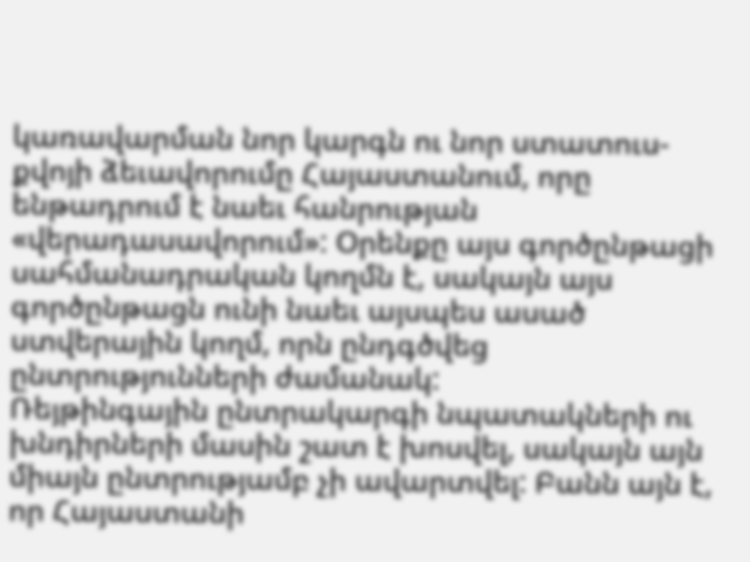կառավարման նոր կարգն ու նոր ստատուս-քվոյի ձեւավորումը Հայաստանում, որը ենթադրում է նաեւ հանրության «վերադասավորում»: Օրենքը այս գործընթացի սահմանադրական կողմն է, սակայն այս գործընթացն ունի նաեւ այսպես ասած ստվերային կողմ, որն ընդգծվեց ընտրությունների ժամանակ:
Ռեյթինգային ընտրակարգի նպատակների ու խնդիրների մասին շատ է խոսվել, սակայն այն միայն ընտրությամբ չի ավարտվել: Բանն այն է, որ Հայաստանի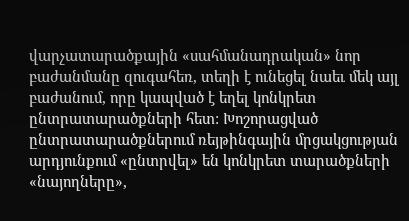վարչատարածքային «սահմանադրական» նոր բաժանմանը զուգահեռ, տեղի է ունեցել նաեւ մեկ այլ բաժանում, որը կապված է եղել կոնկրետ ընտրատարածքների հետ: Խոշորացված ընտրատարածքներում ռեյթինգային մրցակցության արդյունքում «ընտրվել» են կոնկրետ տարածքների «նայողները»,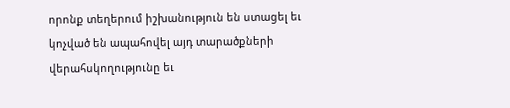որոնք տեղերում իշխանություն են ստացել եւ կոչված են ապահովել այդ տարածքների վերահսկողությունը եւ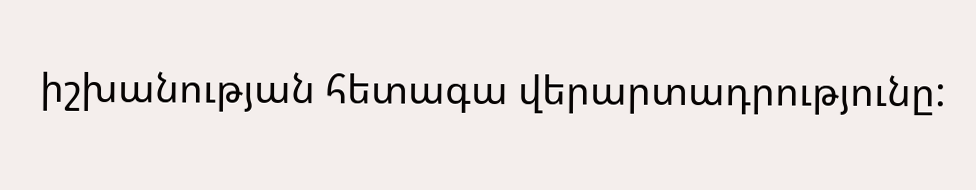իշխանության հետագա վերարտադրությունը: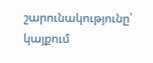շարունակությունը՝ կայքում